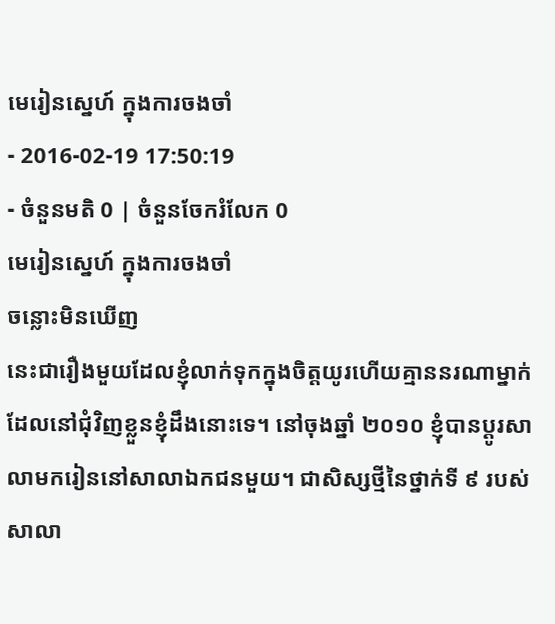មេរៀនស្នេហ៍ ក្នុងការចងចាំ
- 2016-02-19 17:50:19
- ចំនួនមតិ 0 | ចំនួនចែករំលែក 0
មេរៀនស្នេហ៍ ក្នុងការចងចាំ
ចន្លោះមិនឃើញ
នេះជារឿងមួយដែលខ្ញុំលាក់ទុកក្នុងចិត្តយូរហើយគ្មាននរណាម្នាក់ដែលនៅជុំវិញខ្លួនខ្ញុំដឹងនោះទេ។ នៅចុងឆ្នាំ ២០១០ ខ្ញុំបានប្ដូរសាលាមករៀននៅសាលាឯកជនមួយ។ ជាសិស្សថ្មីនៃថ្នាក់ទី ៩ របស់សាលា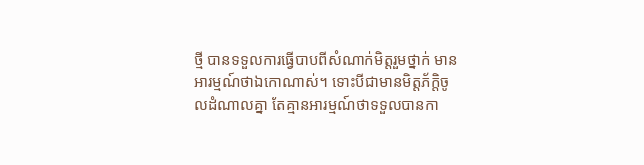ថ្មី បានទទួលការធ្វើបាបពីសំណាក់មិត្តរួមថ្នាក់ មានអារម្មណ៍ថាឯកោណាស់។ ទោះបីជាមានមិត្តភ័ក្ដិចូលដំណាលគ្នា តែគ្មានអារម្មណ៍ថាទទួលបានកា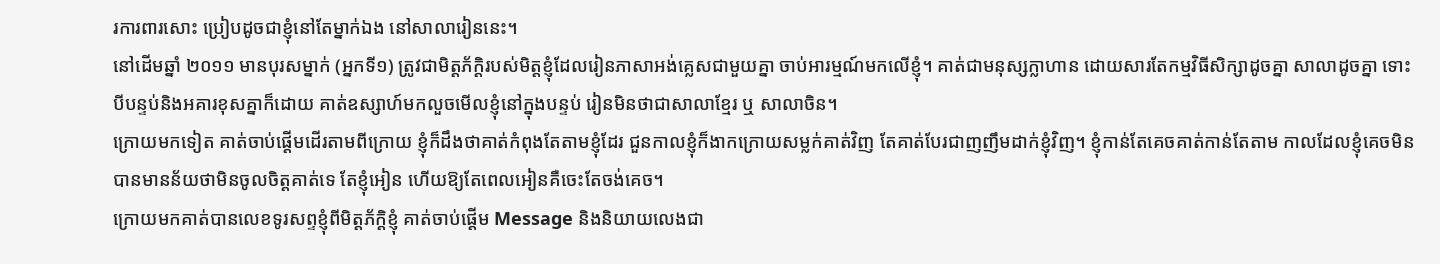រការពារសោះ ប្រៀបដូចជាខ្ញុំនៅតែម្នាក់ឯង នៅសាលារៀននេះ។
នៅដើមឆ្នាំ ២០១១ មានបុរសម្នាក់ (អ្នកទី១) ត្រូវជាមិត្តភ័ក្ដិរបស់មិត្តខ្ញុំដែលរៀនភាសាអង់គ្លេសជាមួយគ្នា ចាប់អារម្មណ៍មកលើខ្ញុំ។ គាត់ជាមនុស្សក្លាហាន ដោយសារតែកម្មវិធីសិក្សាដូចគ្នា សាលាដូចគ្នា ទោះបីបន្ទប់និងអគារខុសគ្នាក៏ដោយ គាត់ឧស្សាហ៍មកលួចមើលខ្ញុំនៅក្នុងបន្ទប់ រៀនមិនថាជាសាលាខ្មែរ ឬ សាលាចិន។
ក្រោយមកទៀត គាត់ចាប់ផ្ដើមដើរតាមពីក្រោយ ខ្ញុំក៏ដឹងថាគាត់កំពុងតែតាមខ្ញុំដែរ ជួនកាលខ្ញុំក៏ងាកក្រោយសម្លក់គាត់វិញ តែគាត់បែរជាញញឹមដាក់ខ្ញុំវិញ។ ខ្ញុំកាន់តែគេចគាត់កាន់តែតាម កាលដែលខ្ញុំគេចមិនបានមានន័យថាមិនចូលចិត្តគាត់ទេ តែខ្ញុំអៀន ហើយឱ្យតែពេលអៀនគឺចេះតែចង់គេច។
ក្រោយមកគាត់បានលេខទូរសព្ទខ្ញុំពីមិត្តភ័ក្ដិខ្ញុំ គាត់ចាប់ផ្ដើម Message និងនិយាយលេងជា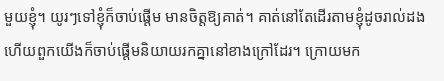មួយខ្ញុំ។ យូរៗទៅខ្ញុំក៏ចាប់ផ្ដើម មានចិត្តឱ្យគាត់។ គាត់នៅតែដើរតាមខ្ញុំដូចរាល់ដង ហើយពួកយើងក៏ចាប់ផ្ដើមនិយាយរកគ្នានៅខាងក្រៅដែរ។ ក្រោយមក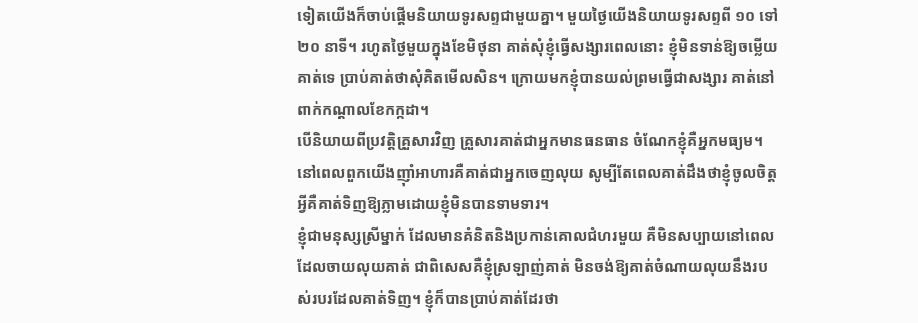ទៀតយើងក៏ចាប់ផ្ដើមនិយាយទូរសព្ទជាមួយគ្នា។ មួយថ្ងៃយើងនិយាយទូរសព្ទពី ១០ ទៅ ២០ នាទី។ រហូតថ្ងៃមួយក្នុងខែមិថុនា គាត់សុំខ្ញុំធ្វើសង្សារពេលនោះ ខ្ញុំមិនទាន់ឱ្យចម្លើយគាត់ទេ ប្រាប់គាត់ថាសុំគិតមើលសិន។ ក្រោយមកខ្ញុំបានយល់ព្រមធ្វើជាសង្សារ គាត់នៅពាក់កណ្ដាលខែកក្កដា។
បើនិយាយពីប្រវត្តិគ្រួសារវិញ គ្រួសារគាត់ជាអ្នកមានធនធាន ចំណែកខ្ញុំគឺអ្នកមធ្យម។ នៅពេលពួកយើងញ៉ាំអាហារគឺគាត់ជាអ្នកចេញលុយ សូម្បីតែពេលគាត់ដឹងថាខ្ញុំចូលចិត្តអ្វីគឺគាត់ទិញឱ្យភ្លាមដោយខ្ញុំមិនបានទាមទារ។
ខ្ញុំជាមនុស្សស្រីម្នាក់ ដែលមានគំនិតនិងប្រកាន់គោលជំហរមួយ គឺមិនសប្បាយនៅពេលដែលចាយលុយគាត់ ជាពិសេសគឺខ្ញុំស្រឡាញ់គាត់ មិនចង់ឱ្យគាត់ចំណាយលុយនឹងរបស់របរដែលគាត់ទិញ។ ខ្ញុំក៏បានប្រាប់គាត់ដែរថា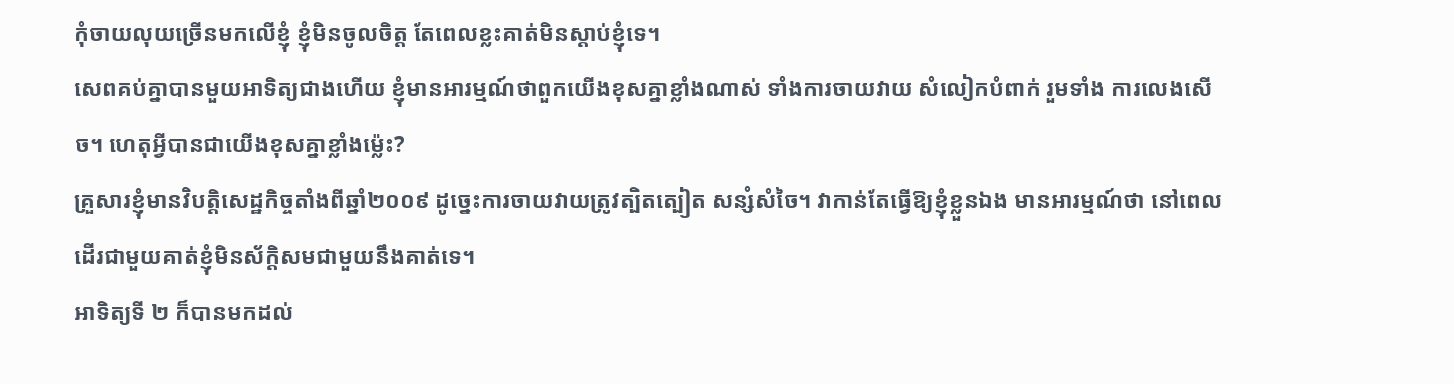កុំចាយលុយច្រើនមកលើខ្ញុំ ខ្ញុំមិនចូលចិត្ត តែពេលខ្លះគាត់មិនស្ដាប់ខ្ញុំទេ។
សេពគប់គ្នាបានមួយអាទិត្យជាងហើយ ខ្ញុំមានអារម្មណ៍ថាពួកយើងខុសគ្នាខ្លាំងណាស់ ទាំងការចាយវាយ សំលៀកបំពាក់ រួមទាំង ការលេងសើច។ ហេតុអ្វីបានជាយើងខុសគ្នាខ្លាំងម្ល៉េះ?
គ្រួសារខ្ញុំមានវិបត្តិសេដ្ឋកិច្ចតាំងពីឆ្នាំ២០០៩ ដូច្នេះការចាយវាយត្រូវត្បិតត្បៀត សន្សំសំចៃ។ វាកាន់តែធ្វើឱ្យខ្ញុំខ្លួនឯង មានអារម្មណ៍ថា នៅពេលដើរជាមួយគាត់ខ្ញុំមិនស័ក្ដិសមជាមួយនឹងគាត់ទេ។
អាទិត្យទី ២ ក៏បានមកដល់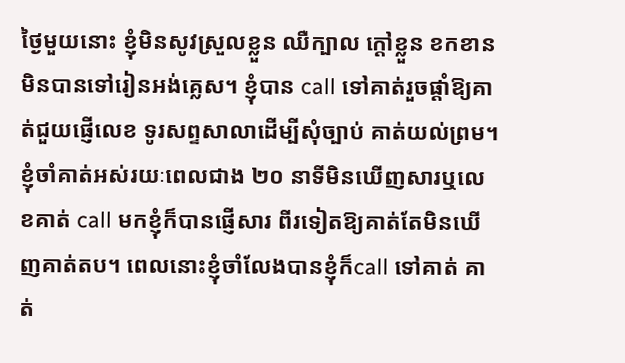ថ្ងៃមួយនោះ ខ្ញុំមិនសូវស្រួលខ្លួន ឈឺក្បាល ក្ដៅខ្លួន ខកខានមិនបានទៅរៀនអង់គ្លេស។ ខ្ញុំបាន call ទៅគាត់រួចផ្ដាំឱ្យគាត់ជួយផ្ញើលេខ ទូរសព្ទសាលាដើម្បីសុំច្បាប់ គាត់យល់ព្រម។ ខ្ញុំចាំគាត់អស់រយៈពេលជាង ២០ នាទីមិនឃើញសារឬលេខគាត់ call មកខ្ញុំក៏បានផ្ញើសារ ពីរទៀតឱ្យគាត់តែមិនឃើញគាត់តប។ ពេលនោះខ្ញុំចាំលែងបានខ្ញុំក៏call ទៅគាត់ គាត់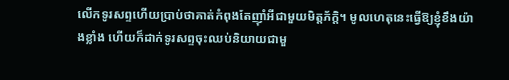លើកទូរសព្ទហើយប្រាប់ថាគាត់កំពុងតែញ៉ាំអីជាមួយមិត្តភ័ក្ដិ។ មូលហេតុនេះធ្វើឱ្យខ្ញុំខឹងយ៉ាងខ្លាំង ហើយក៏ដាក់ទូរសព្ទចុះឈប់និយាយជាមួ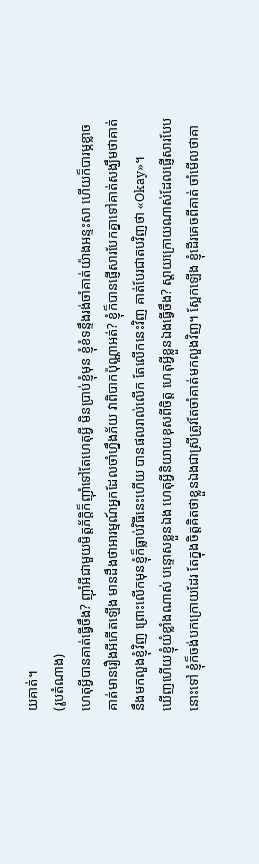យគាត់។
(រូបតំណាង)
ហេតុអ្វីបានគាត់ធ្វើចឹង? ញ៉ាំអីជាមួយមិត្តភ័ក្ដិក៏ញ៉ាំទៅតែហេតុអ្វី មិនប្រាប់ខ្ញុំមុន ខ្ញុំខំទន្ទឹងរង់ចាំគាត់យ៉ាងអន្ទះសា ហើយក៏បារម្ភខ្លាចគាត់មានរឿងអីកើតឡើង មានដឹងថាអារម្មណ៍អ្នកដែលចាំហ្នឹងភ័យ វាពិបាកប៉ុណ្ណាអត់? ខ្ញុំក៏បានផ្ញើសារបែកគ្នាទៅគាត់សង្ឃឹមថាគាត់នឹងមកលួងខ្ញុំវិញ ព្រោះលើកមុនខ្ញុំក៏ធ្លាប់វិធីនេះហើយ បានផលរាល់លើក តែលើកនេះវិញ គាត់បែរជាតបវិញថា «Okay»។
ឃើញហើយខ្ញុំយំខ្លាំងណាស់ បន្ទោសខ្លួនឯង ហេតុអ្វីនិយាយខុសពីចិត្ត ហេតុអ្វីខ្លួនឯងធ្វើចឹង? ស្ដាយក្រោយណាស់ដែលផ្ញើសារបែបនោះទៅ ខ្ញុំក៏ចង់បកក្រោយដែរ តែក្នុងចិត្តគិតថាខ្លួនឯងជាស្រីត្រូវតែចាំគាត់មកលួងវិញ។ ស្អែកឡើង ខ្ញុំដើរគេចពីគាត់ ចាំមើលថាគា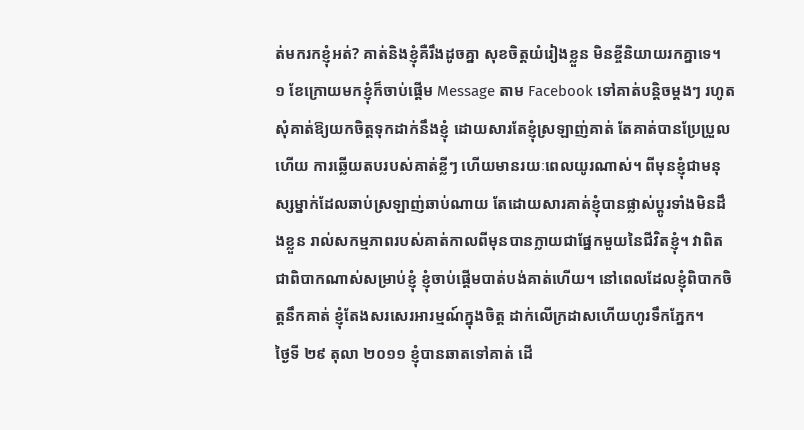ត់មករកខ្ញុំអត់? គាត់និងខ្ញុំគឺរឹងដូចគ្នា សុខចិត្តយំរៀងខ្លួន មិនខ្ចីនិយាយរកគ្នាទេ។
១ ខែក្រោយមកខ្ញុំក៏ចាប់ផ្ដើម Message តាម Facebook ទៅគាត់បន្តិចម្ដងៗ រហូតសុំគាត់ឱ្យយកចិត្តទុកដាក់នឹងខ្ញុំ ដោយសារតែខ្ញុំស្រឡាញ់គាត់ តែគាត់បានប្រែប្រួលហើយ ការឆ្លើយតបរបស់គាត់ខ្លីៗ ហើយមានរយៈពេលយូរណាស់។ ពីមុនខ្ញុំជាមនុស្សម្នាក់ដែលឆាប់ស្រឡាញ់ឆាប់ណាយ តែដោយសារគាត់ខ្ញុំបានផ្លាស់ប្ដូរទាំងមិនដឹងខ្លួន រាល់សកម្មភាពរបស់គាត់កាលពីមុនបានក្លាយជាផ្នែកមួយនៃជីវិតខ្ញុំ។ វាពិតជាពិបាកណាស់សម្រាប់ខ្ញុំ ខ្ញុំចាប់ផ្ដើមបាត់បង់គាត់ហើយ។ នៅពេលដែលខ្ញុំពិបាកចិត្តនឹកគាត់ ខ្ញុំតែងសរសេរអារម្មណ៍ក្នុងចិត្ត ដាក់លើក្រដាសហើយហូរទឹកភ្នែក។
ថ្ងៃទី ២៩ តុលា ២០១១ ខ្ញុំបានឆាតទៅគាត់ ដើ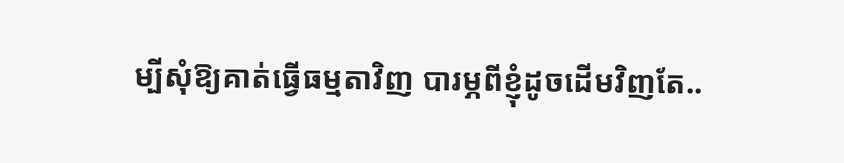ម្បីសុំឱ្យគាត់ធ្វើធម្មតាវិញ បារម្ភពីខ្ញុំដូចដើមវិញតែ..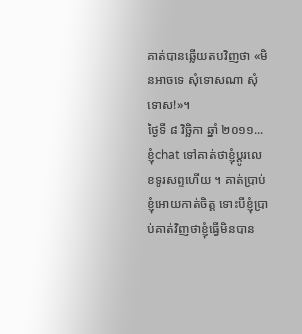គាត់បានឆ្លើយតបវិញថា «មិនអាចទេ សុំទោសណា សុំទោស!»។
ថ្ងៃទី ៨ វិច្ឆិកា ឆ្នាំ ២០១១... ខ្ញុំchat ទៅគាត់ថាខ្ញុំប្ដូរលេខទូរសព្ទហើយ ។ គាត់ប្រាប់ខ្ញុំអោយកាត់ចិត្ត ទោះបីខ្ញុំប្រាប់គាត់វិញថាខ្ញុំធ្វើមិនបាន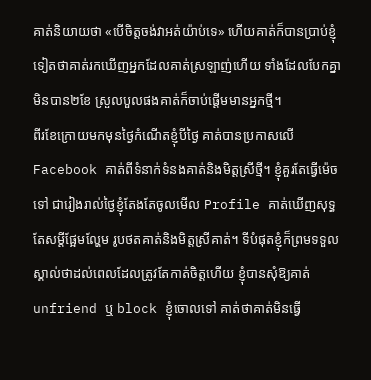គាត់និយាយថា «បើចិត្តចង់វាអត់យ៉ាប់ទេ» ហើយគាត់ក៏បានប្រាប់ខ្ញុំទៀតថាគាត់រកឃើញអ្នកដែលគាត់ស្រឡាញ់ហើយ ទាំងដែលបែកគ្នាមិនបាន២ខែ ស្រួលបួលផងគាត់ក៏ចាប់ផ្ដើមមានអ្នកថ្មី។
ពីរខែក្រោយមកមុនថ្ងៃកំណើតខ្ញុំបីថ្ងៃ គាត់បានប្រកាសលើ Facebook គាត់ពីទំនាក់ទំនងគាត់និងមិត្តស្រីថ្មី។ ខ្ញុំគួរតែធ្វើម៉េចទៅ ជារៀងរាល់ថ្ងៃខ្ញុំតែងតែចូលមើល Profile គាត់ឃើញសុទ្ធតែសម្ដីផ្អែមល្ហែម រូបថតគាត់និងមិត្តស្រីគាត់។ ទីបំផុតខ្ញុំក៏ព្រមទទួលស្គាល់ថាដល់ពេលដែលត្រូវតែកាត់ចិត្តហើយ ខ្ញុំបានសុំឱ្យគាត់ unfriend ឬ block ខ្ញុំចោលទៅ គាត់ថាគាត់មិនធ្វើ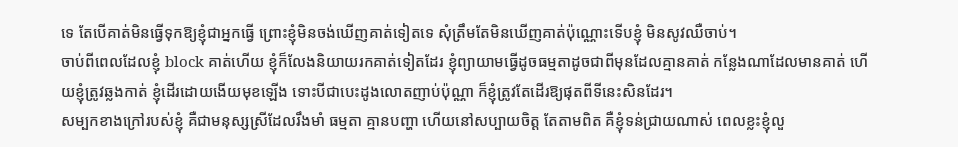ទេ តែបើគាត់មិនធ្វើទុកឱ្យខ្ញុំជាអ្នកធ្វើ ព្រោះខ្ញុំមិនចង់ឃើញគាត់ទៀតទេ សុំត្រឹមតែមិនឃើញគាត់ប៉ុណ្ណោះទើបខ្ញុំ មិនសូវឈឺចាប់។
ចាប់ពីពេលដែលខ្ញុំ block គាត់ហើយ ខ្ញុំក៏លែងនិយាយរកគាត់ទៀតដែរ ខ្ញុំព្យាយាមធ្វើដូចធម្មតាដូចជាពីមុនដែលគ្មានគាត់ កន្លែងណាដែលមានគាត់ ហើយខ្ញុំត្រូវឆ្លងកាត់ ខ្ញុំដើរដោយងើយមុខឡើង ទោះបីជាបេះដូងលោតញាប់ប៉ុណ្ណា ក៏ខ្ញុំត្រូវតែដើរឱ្យផុតពីទីនេះសិនដែរ។
សម្បកខាងក្រៅរបស់ខ្ញុំ គឺជាមនុស្សស្រីដែលរឹងមាំ ធម្មតា គ្មានបញ្ហា ហើយនៅសប្បាយចិត្ត តែតាមពិត គឺខ្ញុំទន់ជ្រាយណាស់ ពេលខ្លះខ្ញុំលួ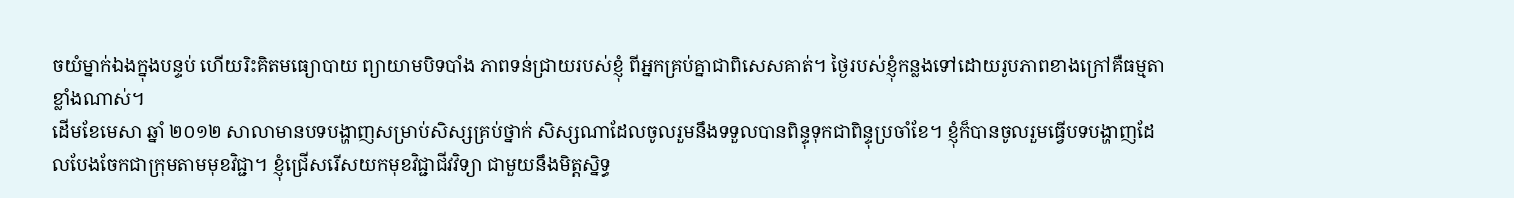ចយំម្នាក់ឯងក្នុងបន្ទប់ ហើយរិះគិតមធ្យោបាយ ព្យាយាមបិទបាំង ភាពទន់ជ្រាយរបស់ខ្ញុំ ពីអ្នកគ្រប់គ្នាជាពិសេសគាត់។ ថ្ងៃរបស់ខ្ញុំកន្លងទៅដោយរូបភាពខាងក្រៅគឺធម្មតាខ្លាំងណាស់។
ដើមខែមេសា ឆ្នាំ ២០១២ សាលាមានបទបង្ហាញសម្រាប់សិស្សគ្រប់ថ្នាក់ សិស្សណាដែលចូលរួមនឹងទទួលបានពិន្ទុទុកជាពិន្ទុប្រចាំខែ។ ខ្ញុំក៏បានចូលរួមធ្វើបទបង្ហាញដែលបែងចែកជាក្រុមតាមមុខវិជ្ជា។ ខ្ញុំជ្រើសរើសយកមុខវិជ្ជាជីវវិទ្យា ជាមួយនឹងមិត្តស្និទ្ធ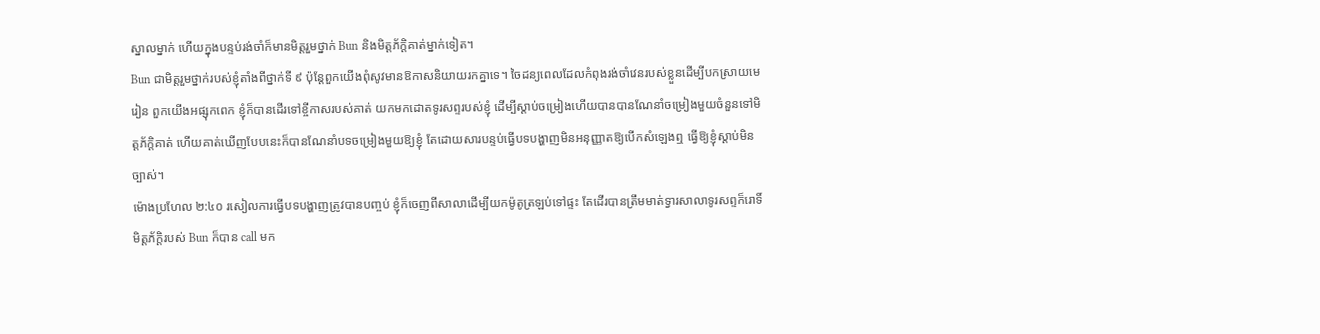ស្នាលម្នាក់ ហើយក្នុងបន្ទប់រង់ចាំក៏មានមិត្តរួមថ្នាក់ Bun និងមិត្តភ័ក្ដិគាត់ម្នាក់ទៀត។
Bun ជាមិត្តរួមថ្នាក់របស់ខ្ញុំតាំងពីថ្នាក់ទី ៩ ប៉ុន្តែពួកយើងពុំសូវមានឱកាសនិយាយរកគ្នាទេ។ ចៃដន្យពេលដែលកំពុងរង់ចាំវេនរបស់ខ្លួនដើម្បីបកស្រាយមេរៀន ពួកយើងអផ្សុកពេក ខ្ញុំក៏បានដើរទៅខ្ចីកាសរបស់គាត់ យកមកដោតទូរសព្ទរបស់ខ្ញុំ ដើម្បីស្ដាប់ចម្រៀងហើយបានបានណែនាំចម្រៀងមួយចំនួនទៅមិត្តភ័ក្ដិគាត់ ហើយគាត់ឃើញបែបនេះក៏បានណែនាំបទចម្រៀងមួយឱ្យខ្ញុំ តែដោយសារបន្ទប់ធ្វើបទបង្ហាញមិនអនុញ្ញាតឱ្យបើកសំឡេងឮ ធ្វើឱ្យខ្ញុំស្ដាប់មិនច្បាស់។
ម៉ោងប្រហែល ២:៤០ រសៀលការធ្វើបទបង្ហាញត្រូវបានបញ្ចប់ ខ្ញុំក៏ចេញពីសាលាដើម្បីយកម៉ូតូត្រឡប់ទៅផ្ទះ តែដើរបានត្រឹមមាត់ទ្វារសាលាទូរសព្ទក៏រោទិ៍ មិត្តភ័ក្ដិរបស់ Bun ក៏បាន call មក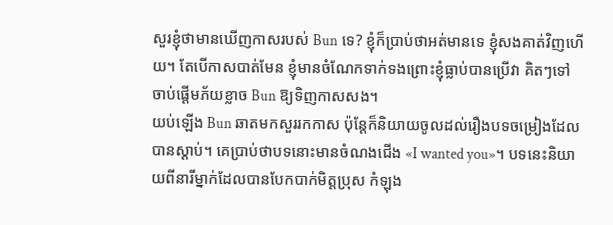សួរខ្ញុំថាមានឃើញកាសរបស់ Bun ទេ? ខ្ញុំក៏ប្រាប់ថាអត់មានទេ ខ្ញុំសងគាត់វិញហើយ។ តែបើកាសបាត់មែន ខ្ញុំមានចំណែកទាក់ទងព្រោះខ្ញុំធ្លាប់បានប្រើវា គិតៗទៅចាប់ផ្ដើមភ័យខ្លាច Bun ឱ្យទិញកាសសង។
យប់ឡើង Bun ឆាតមកសួររកកាស ប៉ុន្តែក៏និយាយចូលដល់រឿងបទចម្រៀងដែលបានស្ដាប់។ គេប្រាប់ថាបទនោះមានចំណងជើង «I wanted you»។ បទនេះនិយាយពីនារីម្នាក់ដែលបានបែកបាក់មិត្តប្រុស កំឡុង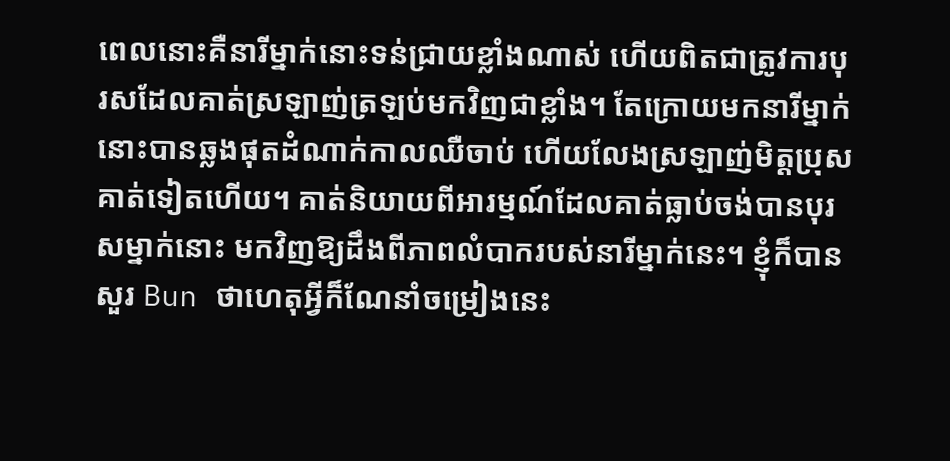ពេលនោះគឺនារីម្នាក់នោះទន់ជ្រាយខ្លាំងណាស់ ហើយពិតជាត្រូវការបុរសដែលគាត់ស្រឡាញ់ត្រឡប់មកវិញជាខ្លាំង។ តែក្រោយមកនារីម្នាក់នោះបានឆ្លងផុតដំណាក់កាលឈឺចាប់ ហើយលែងស្រឡាញ់មិត្តប្រុសគាត់ទៀតហើយ។ គាត់និយាយពីអារម្មណ៍ដែលគាត់ធ្លាប់ចង់បានបុរសម្នាក់នោះ មកវិញឱ្យដឹងពីភាពលំបាករបស់នារីម្នាក់នេះ។ ខ្ញុំក៏បានសួរ Bun ថាហេតុអ្វីក៏ណែនាំចម្រៀងនេះ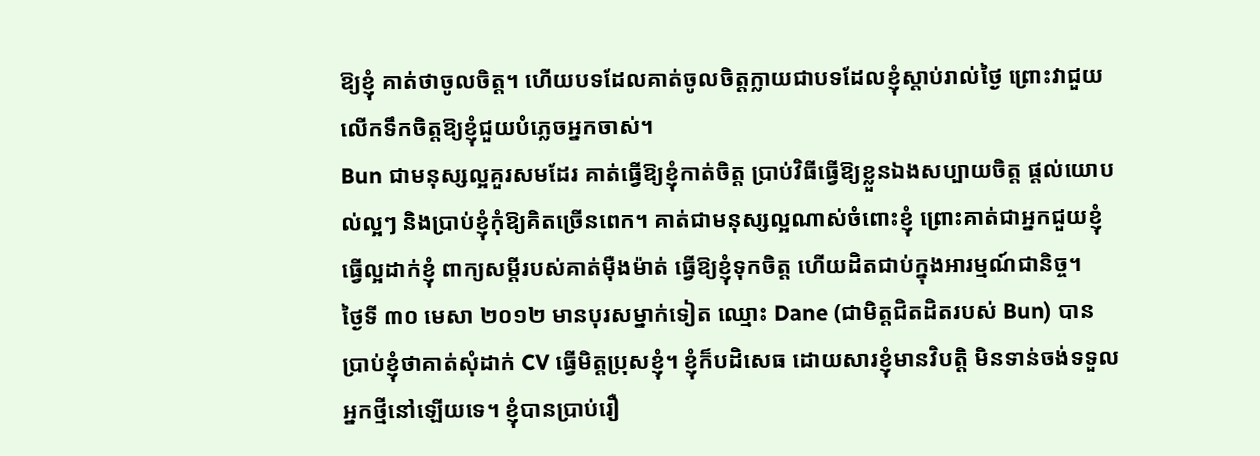ឱ្យខ្ញុំ គាត់ថាចូលចិត្ត។ ហើយបទដែលគាត់ចូលចិត្តក្លាយជាបទដែលខ្ញុំស្ដាប់រាល់ថ្ងៃ ព្រោះវាជួយលើកទឹកចិត្តឱ្យខ្ញុំជួយបំភ្លេចអ្នកចាស់។
Bun ជាមនុស្សល្អគួរសមដែរ គាត់ធ្វើឱ្យខ្ញុំកាត់ចិត្ត ប្រាប់វិធីធ្វើឱ្យខ្លួនឯងសប្បាយចិត្ត ផ្ដល់យោបល់ល្អៗ និងប្រាប់ខ្ញុំកុំឱ្យគិតច្រើនពេក។ គាត់ជាមនុស្សល្អណាស់ចំពោះខ្ញុំ ព្រោះគាត់ជាអ្នកជួយខ្ញុំ ធ្វើល្អដាក់ខ្ញុំ ពាក្យសម្ដីរបស់គាត់ម៉ឺងម៉ាត់ ធ្វើឱ្យខ្ញុំទុកចិត្ត ហើយដិតជាប់ក្នុងអារម្មណ៍ជានិច្ច។
ថ្ងៃទី ៣០ មេសា ២០១២ មានបុរសម្នាក់ទៀត ឈ្មោះ Dane (ជាមិត្តជិតដិតរបស់ Bun) បានប្រាប់ខ្ញុំថាគាត់សុំដាក់ CV ធ្វើមិត្តប្រុសខ្ញុំ។ ខ្ញុំក៏បដិសេធ ដោយសារខ្ញុំមានវិបត្តិ មិនទាន់ចង់ទទួលអ្នកថ្មីនៅឡើយទេ។ ខ្ញុំបានប្រាប់រឿ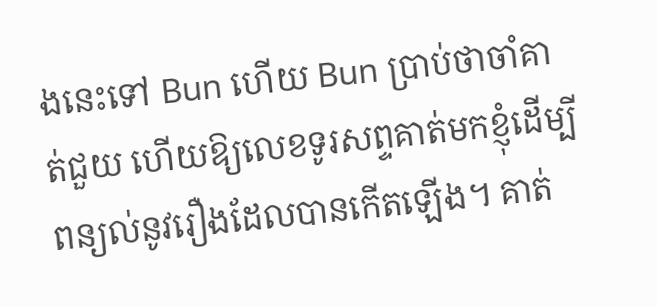ងនេះទៅ Bun ហើយ Bun ប្រាប់ថាចាំគាត់ជួយ ហើយឱ្យលេខទូរសព្ទគាត់មកខ្ញុំដើម្បីពន្យល់នូវរឿងដែលបានកើតឡើង។ គាត់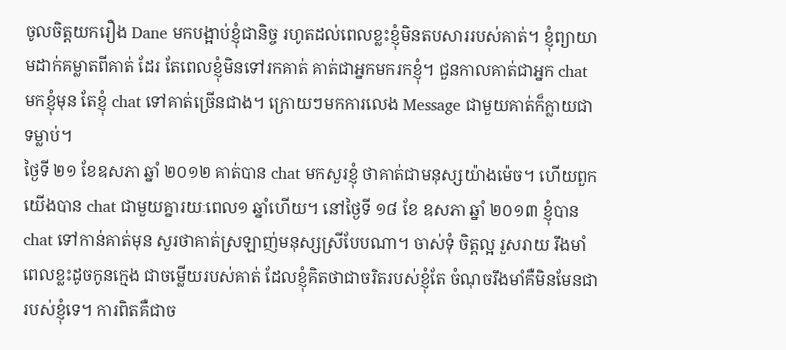ចូលចិត្តយករឿង Dane មកបង្អាប់ខ្ញុំជានិច្ច រហូតដល់ពេលខ្លះខ្ញុំមិនតបសាររបស់គាត់។ ខ្ញុំព្យាយាមដាក់គម្លាតពីគាត់ ដែរ តែពេលខ្ញុំមិនទៅរកគាត់ គាត់ជាអ្នកមករកខ្ញុំ។ ជួនកាលគាត់ជាអ្នក chat មកខ្ញុំមុន តែខ្ញុំ chat ទៅគាត់ច្រើនជាង។ ក្រោយៗមកការលេង Message ជាមួយគាត់ក៏ក្លាយជាទម្លាប់។
ថ្ងៃទី ២១ ខែឧសភា ឆ្នាំ ២០១២ គាត់បាន chat មកសួរខ្ញុំ ថាគាត់ជាមនុស្សយ៉ាងម៉េច។ ហើយពួកយើងបាន chat ជាមួយគ្នារយៈពេល១ ឆ្នាំហើយ។ នៅថ្ងៃទី ១៨ ខែ ឧសភា ឆ្នាំ ២០១៣ ខ្ញុំបាន chat ទៅកាន់គាត់មុន សួរថាគាត់ស្រឡាញ់មនុស្សស្រីបែបណា។ ចាស់ទុំ ចិត្តល្អ រួសរាយ រឹងមាំ ពេលខ្លះដូចកូនក្មេង ជាចម្លើយរបស់គាត់ ដែលខ្ញុំគិតថាជាចរិតរបស់ខ្ញុំតែ ចំណុចរឹងមាំគឺមិនមែនជារបស់ខ្ញុំទេ។ ការពិតគឺជាច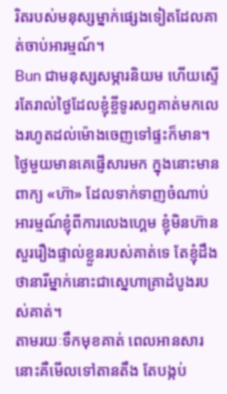រិតរបស់មនុស្សម្នាក់ផ្សេងទៀតដែលគាត់ចាប់អារម្មណ៍។
Bun ជាមនុស្សសម្ភារនិយម ហើយស្ទើរតែរាល់ថ្ងៃដែលខ្ញុំខ្ចីទូរសព្ទគាត់មកលេងរហូតដល់ម៉ោងចេញទៅផ្ទះក៏មាន។ ថ្ងៃមួយមានគេផ្ញើសារមក ក្នុងនោះមានពាក្យ «ហ៊ា» ដែលទាក់ទាញចំណាប់អារម្មណ៍ខ្ញុំពីការលេងហ្គេម ខ្ញុំមិនហ៊ានសួររឿងផ្ទាល់ខ្លួនរបស់គាត់ទេ តែខ្ញុំដឹងថានារីម្នាក់នោះជាស្នេហាគ្រាដំបូងរបស់គាត់។
តាមរយៈទឹកមុខគាត់ ពេលអានសារនោះគឺមើលទៅតានតឹង តែបង្កប់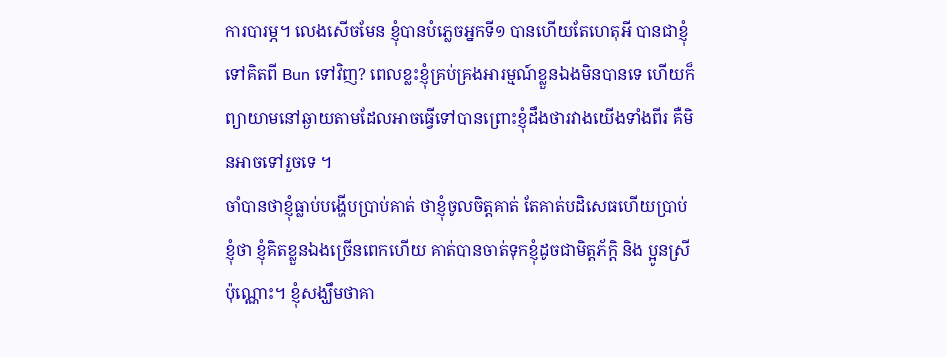ការបារម្ភ។ លេងសើចមែន ខ្ញុំបានបំភ្លេចអ្នកទី១ បានហើយតែហេតុអី បានជាខ្ញុំទៅគិតពី Bun ទៅវិញ? ពេលខ្លះខ្ញុំគ្រប់គ្រងអារម្មណ៍ខ្លួនឯងមិនបានទេ ហើយក៏ព្យាយាមនៅឆ្ងាយតាមដែលអាចធ្វើទៅបានព្រោះខ្ញុំដឹងថារវាងយើងទាំងពីរ គឺមិនអាចទៅរួចទេ ។
ចាំបានថាខ្ញុំធ្លាប់បង្ហើបប្រាប់គាត់ ថាខ្ញុំចូលចិត្តគាត់ តែគាត់បដិសេធហើយប្រាប់ខ្ញុំថា ខ្ញុំគិតខ្លួនឯងច្រើនពេកហើយ គាត់បានចាត់ទុកខ្ញុំដូចជាមិត្តភ័ក្ដិ និង ប្អូនស្រីប៉ុណ្ណោះ។ ខ្ញុំសង្ឃឹមថាគា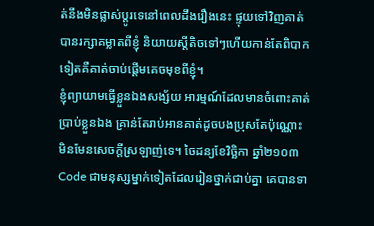ត់នឹងមិនផ្លាស់ប្ដូរទេនៅពេលដឹងរឿងនេះ ផ្ទុយទៅវិញគាត់បានរក្សាគម្លាតពីខ្ញុំ និយាយស្ដីតិចទៅៗហើយកាន់តែពិបាកទៀតគឺគាត់ចាប់ផ្ដើមគេចមុខពីខ្ញុំ។
ខ្ញុំព្យាយាមធ្វើខ្លួនឯងសង្ស័យ អារម្មណ៍ដែលមានចំពោះគាត់ ប្រាប់ខ្លួនឯង គ្រាន់តែរាប់អានគាត់ដូចបងប្រុសតែប៉ុណ្ណោះ មិនមែនសេចក្ដីស្រឡាញ់ទេ។ ចៃដន្យខែវិច្ឆិកា ឆ្នាំ២១០៣ Code ជាមនុស្សម្នាក់ទៀតដែលរៀនថ្នាក់ជាប់គ្នា គេបានទា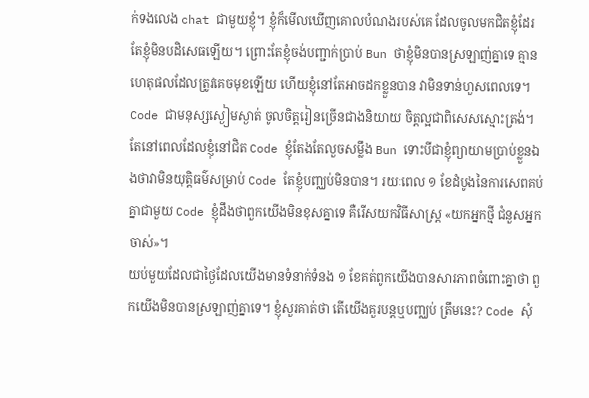ក់ទងលេង chat ជាមួយខ្ញុំ។ ខ្ញុំក៏មើលឃើញគោលបំណងរបស់គេ ដែលចូលមកជិតខ្ញុំដែរ តែខ្ញុំមិនបដិសេធឡើយ។ ព្រោះតែខ្ញុំចង់បញ្ជាក់ប្រាប់ Bun ថាខ្ញុំមិនបានស្រឡាញ់គ្នាទេ គ្មានហេតុផលដែលត្រូវគេចមុខឡើយ ហើយខ្ញុំនៅតែអាចដកខ្លួនបាន វាមិនទាន់ហួសពេលទេ។
Code ជាមនុស្សស្ងៀមស្ងាត់ ចូលចិត្តរៀនច្រើនជាងនិយាយ ចិត្តល្អជាពិសេសស្មោះត្រង់។ តែនៅពេលដែលខ្ញុំនៅជិត Code ខ្ញុំតែងតែលួចសម្លឹង Bun ទោះបីជាខ្ញុំព្យាយាមប្រាប់ខ្លួនឯងថាវាមិនយុត្តិធម៌សម្រាប់ Code តែខ្ញុំបញ្ឈប់មិនបាន។ រយៈពេល ១ ខែដំបូងនៃការសេពគប់គ្នាជាមួយ Code ខ្ញុំដឹងថាពួកយើងមិនខុសគ្នាទេ គឺរើសយកវិធីសាស្ត្រ «យកអ្នកថ្មី ជំនួសអ្នកចាស់»។
យប់មួយដែលជាថ្ងៃដែលយើងមានទំនាក់ទំនង ១ ខែគត់ពូកយើងបានសារភាពចំពោះគ្នាថា ពួកយើងមិនបានស្រឡាញ់គ្នាទេ។ ខ្ញុំសួរគាត់ថា តើយើងគួរបន្តឬបញ្ឈប់ ត្រឹមនេះ? Code សុំ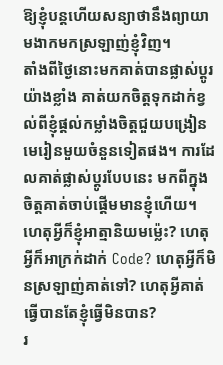ឱ្យខ្ញុំបន្តហើយសន្យាថានឹងព្យាយាមងាកមកស្រឡាញ់ខ្ញុំវិញ។
តាំងពីថ្ងៃនោះមកគាត់បានផ្លាស់ប្ដូរយ៉ាងខ្លាំង គាត់យកចិត្តទុកដាក់ខ្វល់ពីខ្ញុំផ្ដល់កម្លាំងចិត្តជួយបង្រៀនមេរៀនមួយចំនួនទៀតផង។ ការដែលគាត់ផ្លាស់ប្ដូរបែបនេះ មកពីក្នុងចិត្តគាត់ចាប់ផ្ដើមមានខ្ញុំហើយ។ ហេតុអ្វីក៏ខ្ញុំអាត្មានិយមម្ល៉េះ? ហេតុអ្វីក៏អាក្រក់ដាក់ Code? ហេតុអ្វីក៏មិនស្រឡាញ់គាត់ទៅ? ហេតុអ្វីគាត់ធ្វើបានតែខ្ញុំធ្វើមិនបាន?
រ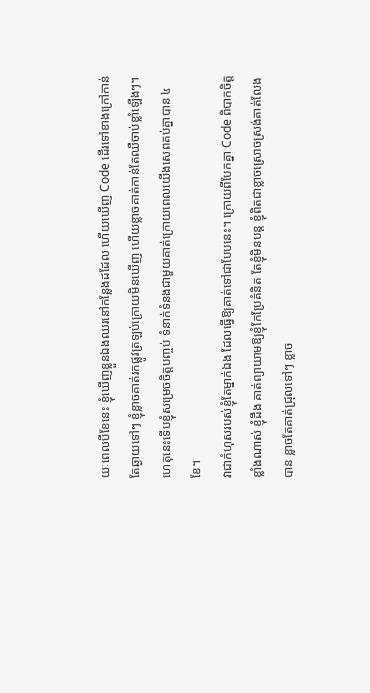យៈពេលបីខែនេះ ខ្ញុំឃើញខ្លួនឯងឈរនៅកន្លែងដដែល ហើយឃើញ Code ដើរទៅខាងក្រៅកាន់តែឆ្ងាយទៅៗ ខ្ញុំខ្លាចគាត់រកផ្លូវត្រឡប់ក្រោយមិនឃើញ ហើយខ្លាចគាត់កាន់តែឈឺចាប់ខ្លាំឡើងៗ។ ហេតុនេះទើបខ្ញុំសម្រេចចិត្តបញ្ចប់ ទំនាក់ទំនងជាមួយគាត់ក្រោយពេលយើងសេពគប់គ្នាបាន ៤ ខែ។
វាជាកំហុសរបស់ខ្ញុំតែម្នាក់ឯង ដែលធ្វើឱ្យគាត់ទៅជាបែបនេះ។ ក្រោយពីបែកគ្នា Code ពិបាកចិត្តខ្លាំងណាស់ ខ្ញុំដឹង គាត់ព្យាយាមឱ្យខ្ញុំកែប្រែគំនិត តែខ្ញុំមិនបន្ត ខ្ញុំពិតជាខ្លាចស្រោចស្រង់គាត់លែងបាន ខ្លាចតែគាត់ជ្រុលទៅៗ ខ្លាច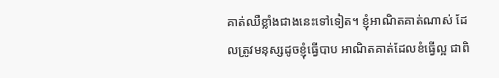គាត់ឈឺខ្លាំងជាងនេះទៅទៀត។ ខ្ញុំអាណិតគាត់ណាស់ ដែលត្រូវមនុស្សដូចខ្ញុំធ្វើបាប អាណិតគាត់ដែលខំធ្វើល្អ ជាពិ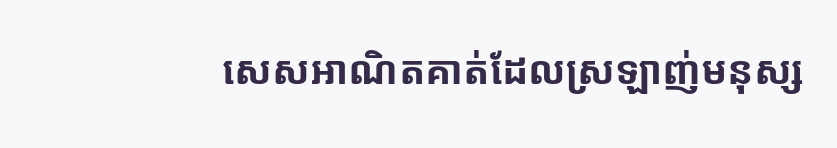សេសអាណិតគាត់ដែលស្រឡាញ់មនុស្ស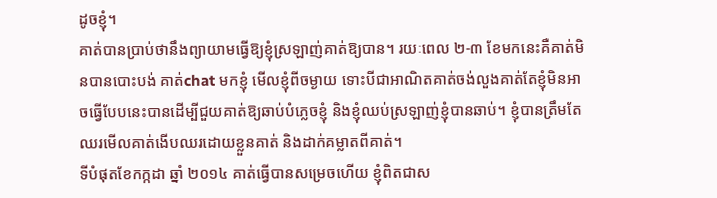ដូចខ្ញុំ។
គាត់បានប្រាប់ថានឹងព្យាយាមធ្វើឱ្យខ្ញុំស្រឡាញ់គាត់ឱ្យបាន។ រយៈពេល ២-៣ ខែមកនេះគឺគាត់មិនបានបោះបង់ គាត់chat មកខ្ញុំ មើលខ្ញុំពីចម្ងាយ ទោះបីជាអាណិតគាត់ចង់លួងគាត់តែខ្ញុំមិនអាចធ្វើបែបនេះបានដើម្បីជួយគាត់ឱ្យឆាប់បំភ្លេចខ្ញុំ និងខ្ញុំឈប់ស្រឡាញ់ខ្ញុំបានឆាប់។ ខ្ញុំបានត្រឹមតែឈរមើលគាត់ងើបឈរដោយខ្លួនគាត់ និងដាក់គម្លាតពីគាត់។
ទីបំផុតខែកក្កដា ឆ្នាំ ២០១៤ គាត់ធ្វើបានសម្រេចហើយ ខ្ញុំពិតជាស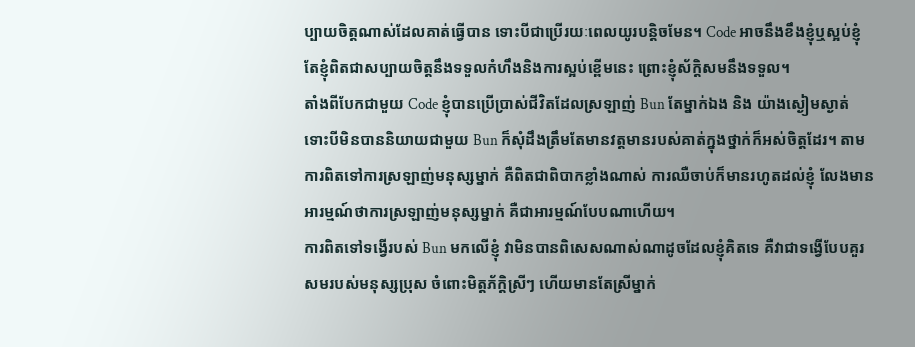ប្បាយចិត្តណាស់ដែលគាត់ធ្វើបាន ទោះបីជាប្រើរយៈពេលយូរបន្តិចមែន។ Code អាចនឹងខឹងខ្ញុំឬស្អប់ខ្ញុំ តែខ្ញុំពិតជាសប្បាយចិត្តនឹងទទួលកំហឹងនិងការស្អប់ខ្ពើមនេះ ព្រោះខ្ញុំស័ក្ដិសមនឹងទទួល។
តាំងពីបែកជាមួយ Code ខ្ញុំបានប្រើប្រាស់ជីវិតដែលស្រឡាញ់ Bun តែម្នាក់ឯង និង យ៉ាងស្ងៀមស្ងាត់ ទោះបីមិនបាននិយាយជាមួយ Bun ក៏សុំដឹងត្រឹមតែមានវត្តមានរបស់គាត់ក្នុងថ្នាក់ក៏អស់ចិត្តដែរ។ តាមការពិតទៅការស្រឡាញ់មនុស្សម្នាក់ គឺពិតជាពិបាកខ្លាំងណាស់ ការឈឺចាប់ក៏មានរហូតដល់ខ្ញុំ លែងមានអារម្មណ៍ថាការស្រឡាញ់មនុស្សម្នាក់ គឺជាអារម្មណ៍បែបណាហើយ។
ការពិតទៅទង្វើរបស់ Bun មកលើខ្ញុំ វាមិនបានពិសេសណាស់ណាដូចដែលខ្ញុំគិតទេ គឺវាជាទង្វើបែបគួរសមរបស់មនុស្សប្រុស ចំពោះមិត្តភ័ក្ដិស្រីៗ ហើយមានតែស្រីម្នាក់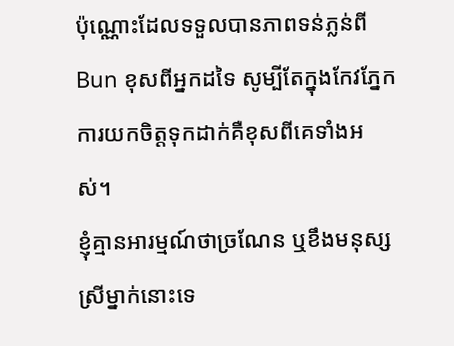ប៉ុណ្ណោះដែលទទួលបានភាពទន់ភ្លន់ពី Bun ខុសពីអ្នកដទៃ សូម្បីតែក្នុងកែវភ្នែក ការយកចិត្តទុកដាក់គឺខុសពីគេទាំងអស់។
ខ្ញុំគ្មានអារម្មណ៍ថាច្រណែន ឬខឹងមនុស្សស្រីម្នាក់នោះទេ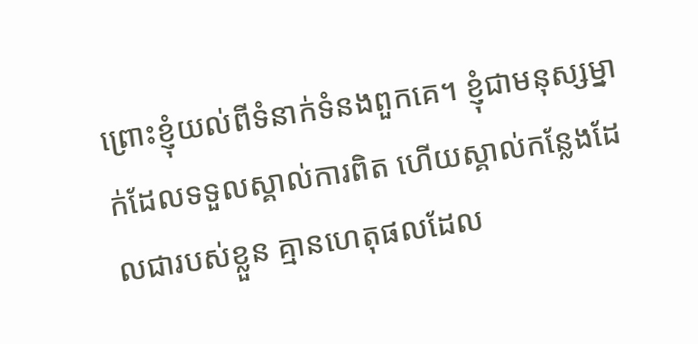ព្រោះខ្ញុំយល់ពីទំនាក់ទំនងពួកគេ។ ខ្ញុំជាមនុស្សម្នាក់ដែលទទួលស្គាល់ការពិត ហើយស្គាល់កន្លែងដែលជារបស់ខ្លួន គ្មានហេតុផលដែល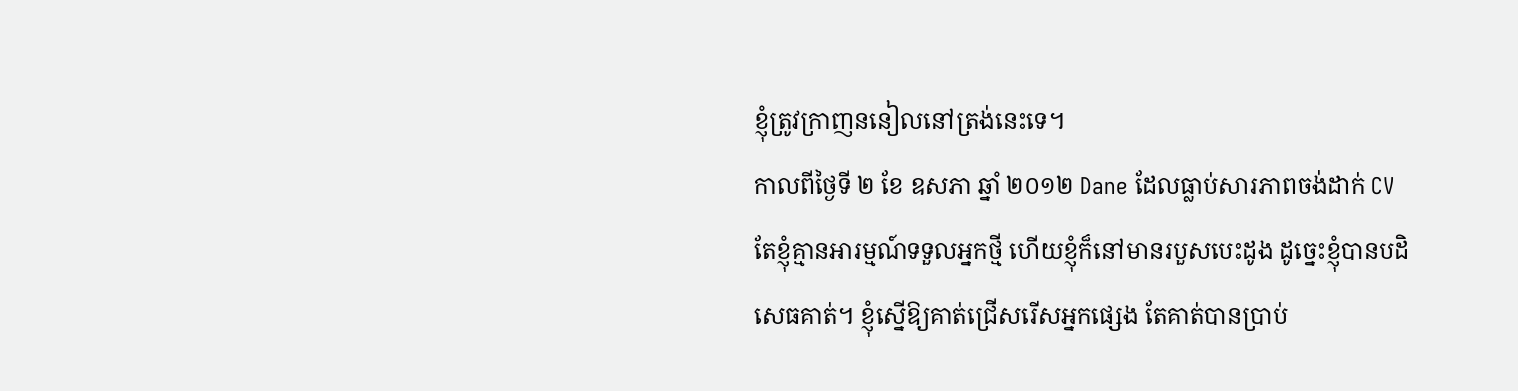ខ្ញុំត្រូវក្រាញននៀលនៅត្រង់នេះទេ។
កាលពីថ្ងៃទី ២ ខែ ឧសភា ឆ្នាំ ២០១២ Dane ដែលធ្លាប់សារភាពចង់ដាក់ CV តែខ្ញុំគ្មានអារម្មណ៍ទទួលអ្នកថ្មី ហើយខ្ញុំក៏នៅមានរបួសបេះដូង ដូច្នេះខ្ញុំបានបដិសេធគាត់។ ខ្ញុំស្នើឱ្យគាត់ជ្រើសរើសអ្នកផ្សេង តែគាត់បានប្រាប់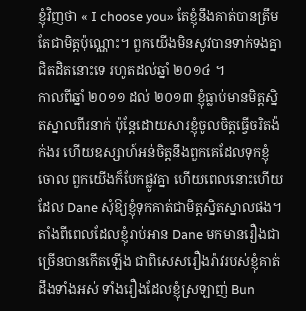ខ្ញុំវិញថា « I choose you» តែខ្ញុំនឹងគាត់បានត្រឹមតែជាមិត្តប៉ុណ្ណោះ។ ពួកយើងមិនសូវបានទាក់ទងគ្នាជិតដិតនោះទេ រហូតដល់ឆ្នាំ ២០១៤ ។
កាលពីឆ្នាំ ២០១១ ដល់ ២០១៣ ខ្ញុំធ្លាប់មានមិត្តស្និតស្នាលពីរនាក់ ប៉ុន្តែដោយសារខ្ញុំចូលចិត្តធ្វើចរិតង៉ក់ងរ ហើយឧស្សាហ៍អន់ចិត្តនឹងពួកគេដែលទុកខ្ញុំចោល ពួកយើងក៏បែកផ្លូវគ្នា ហើយពេលនោះហើយដែល Dane សុំឱ្យខ្ញុំទុកគាត់ជាមិត្តស្និតស្នាលផង។
តាំងពីពេលដែលខ្ញុំរាប់អាន Dane មកមានរឿងជាច្រើនបានកើតឡើង ជាពិសេសរឿងរ៉ាវរបស់ខ្ញុំគាត់ដឹងទាំងអស់ ទាំងរឿងដែលខ្ញុំស្រឡាញ់ Bun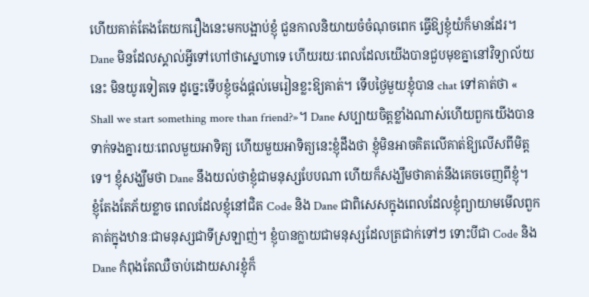ហើយគាត់តែងតែយករឿងនេះមកបង្អាប់ខ្ញុំ ជួនកាលនិយាយចំចំណុចពេក ធ្វើឱ្យខ្ញុំយំក៏មានដែរ។ Dane មិនដែលស្គាល់អ្វីទៅហៅថាស្នេហាទេ ហើយរយៈពេលដែលយើងបានជួបមុខគ្នានៅវិទ្យាល័យនេះ មិនយូរទៀតទេ ដូច្នេះទើបខ្ញុំចង់ផ្ដល់មេរៀនខ្លះឱ្យគាត់។ ទើបថ្ងៃមួយខ្ញុំបាន chat ទៅគាត់ថា « Shall we start something more than friend?»។ Dane សប្បាយចិត្តខ្លាំងណាស់ហើយពួកយើងបានទាក់ទងគ្នារយៈពេលមួយអាទិត្យ ហើយមួយអាទិត្យនេះខ្ញុំដឹងថា ខ្ញុំមិនអាចគិតលើគាត់ឱ្យលើសពីមិត្តទេ។ ខ្ញុំសង្ឃឹមថា Dane នឹងយល់ថាខ្ញុំជាមនុស្សបែបណា ហើយក៏សង្ឃឹមថាគាត់នឹងគេចចេញពីខ្ញុំ។
ខ្ញុំតែងតែភ័យខ្លាច ពេលដែលខ្ញុំនៅជិត Code និង Dane ជាពិសេសក្នុងពេលដែលខ្ញុំព្យាយាមមើលពួកគាត់ក្នុងឋានៈជាមនុស្សជាទីស្រឡាញ់។ ខ្ញុំបានក្លាយជាមនុស្សដែលត្រជាក់ទៅៗ ទោះបីជា Code និង Dane កំពុងតែឈឺចាប់ដោយសារខ្ញុំក៏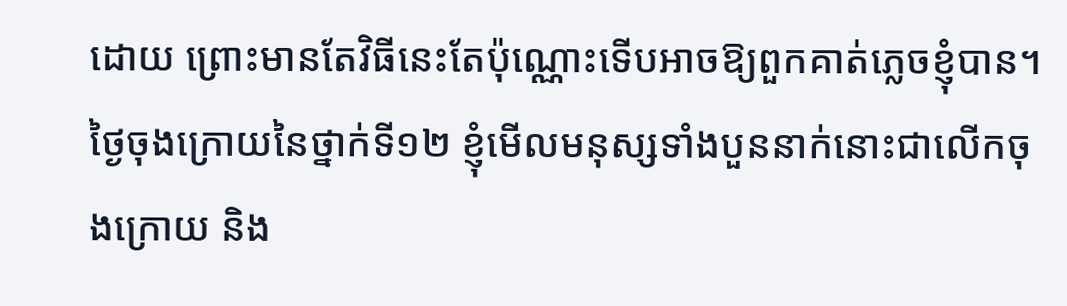ដោយ ព្រោះមានតែវិធីនេះតែប៉ុណ្ណោះទើបអាចឱ្យពួកគាត់ភ្លេចខ្ញុំបាន។
ថ្ងៃចុងក្រោយនៃថ្នាក់ទី១២ ខ្ញុំមើលមនុស្សទាំងបួននាក់នោះជាលើកចុងក្រោយ និង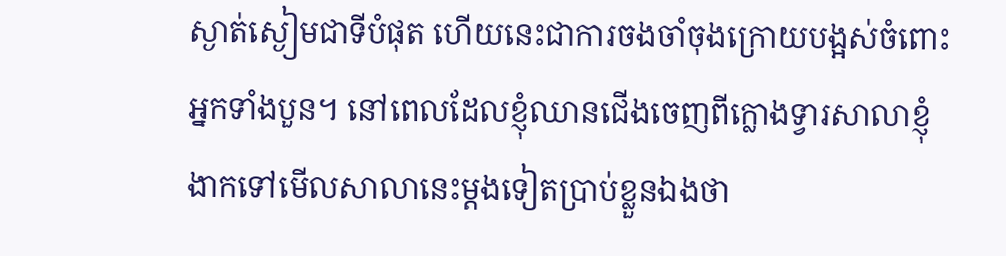ស្ងាត់ស្ងៀមជាទីបំផុត ហើយនេះជាការចងចាំចុងក្រោយបង្អស់ចំពោះអ្នកទាំងបួន។ នៅពេលដែលខ្ញុំឈានជើងចេញពីក្លោងទ្វារសាលាខ្ញុំ ងាកទៅមើលសាលានេះម្ដងទៀតប្រាប់ខ្លួនឯងថា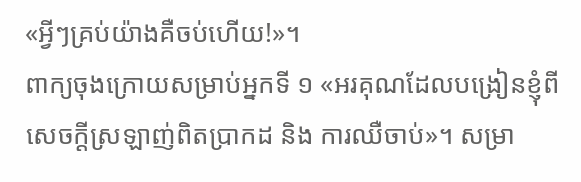«អ្វីៗគ្រប់យ៉ាងគឺចប់ហើយ!»។
ពាក្យចុងក្រោយសម្រាប់អ្នកទី ១ «អរគុណដែលបង្រៀនខ្ញុំពីសេចក្ដីស្រឡាញ់ពិតប្រាកដ និង ការឈឺចាប់»។ សម្រា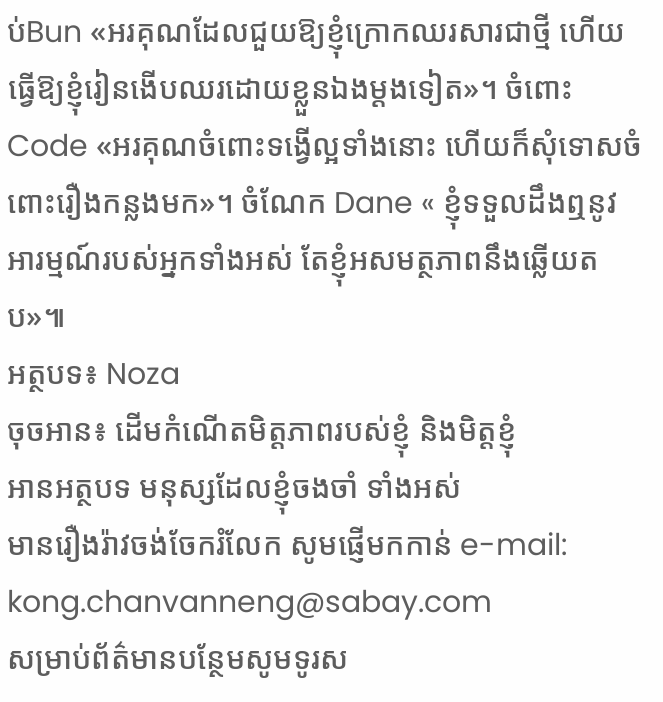ប់Bun «អរគុណដែលជួយឱ្យខ្ញុំក្រោកឈរសារជាថ្មី ហើយធ្វើឱ្យខ្ញុំរៀនងើបឈរដោយខ្លួនឯងម្ដងទៀត»។ ចំពោះ Code «អរគុណចំពោះទង្វើល្អទាំងនោះ ហើយក៏សុំទោសចំពោះរឿងកន្លងមក»។ ចំណែក Dane « ខ្ញុំទទួលដឹងឮនូវអារម្មណ៍របស់អ្នកទាំងអស់ តែខ្ញុំអសមត្ថភាពនឹងឆ្លើយតប»៕
អត្ថបទ៖ Noza
ចុចអាន៖ ដើមកំណើតមិត្តភាពរបស់ខ្ញុំ និងមិត្តខ្ញុំ
អានអត្ថបទ មនុស្សដែលខ្ញុំចងចាំ ទាំងអស់
មានរឿងរ៉ាវចង់ចែករំលែក សូមផ្ញើមកកាន់ e-mail: kong.chanvanneng@sabay.com
សម្រាប់ព័ត៌មានបន្ថែមសូមទូរស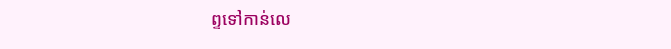ព្ទទៅកាន់លេ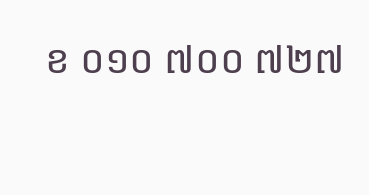ខ ០១០ ៧០០ ៧២៧